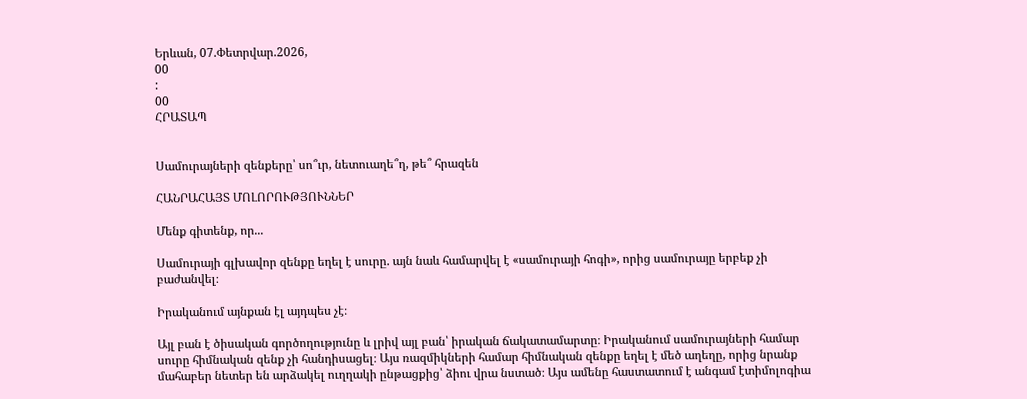Երևան, 07.Փետրվար.2026,
00
:
00
ՀՐԱՏԱՊ


Սամուրայների զենքերը՝ սո՞ւր, նետուաղե՞ղ, թե՞ հրազեն

ՀԱՆՐԱՀԱՅՏ ՄՈԼՈՐՈՒԹՅՈՒՆՆԵՐ

Մենք գիտենք, որ...

Սամուրայի գլխավոր զենքը եղել է սուրը. այն նաև համարվել է «սամուրայի հոգի», որից սամուրայը երբեք չի բաժանվել։

Իրականում այնքան էլ այդպես չէ։

Այլ բան է ծիսական գործողությունը և լրիվ այլ բան՝ իրական ճակատամարտը։ Իրականում սամուրայների համար սուրը հիմնական զենք չի հանդիսացել։ Այս ռազմիկների համար հիմնական զենքը եղել է մեծ աղեղը, որից նրանք մահաբեր նետեր են արձակել ուղղակի ընթացքից՝ ձիու վրա նստած։ Այս ամենը հաստատում է անգամ էտիմոլոգիա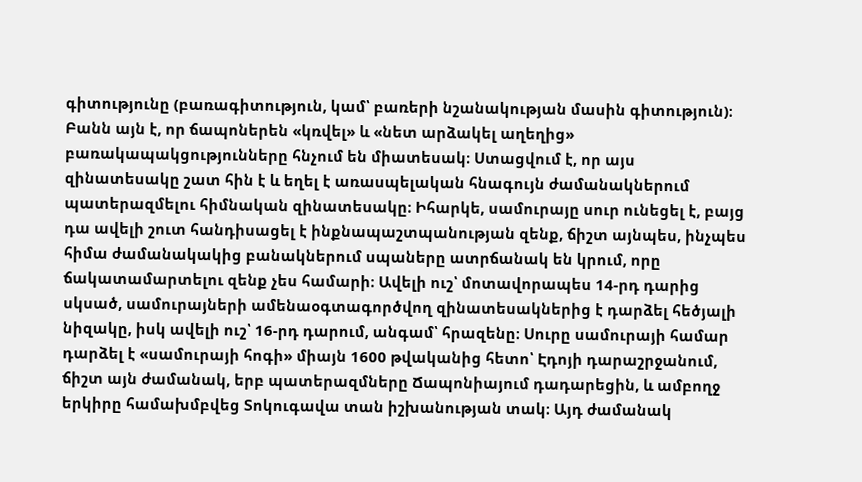գիտությունը (բառագիտություն, կամ՝ բառերի նշանակության մասին գիտություն)։ Բանն այն է, որ ճապոներեն «կռվել» և «նետ արձակել աղեղից» բառակապակցությունները հնչում են միատեսակ։ Ստացվում է, որ այս զինատեսակը շատ հին է և եղել է առասպելական հնագույն ժամանակներում պատերազմելու հիմնական զինատեսակը։ Իհարկե, սամուրայը սուր ունեցել է, բայց դա ավելի շուտ հանդիսացել է ինքնապաշտպանության զենք, ճիշտ այնպես, ինչպես հիմա ժամանակակից բանակներում սպաները ատրճանակ են կրում, որը ճակատամարտելու զենք չես համարի։ Ավելի ուշ՝ մոտավորապես 14-րդ դարից սկսած, սամուրայների ամենաօգտագործվող զինատեսակներից է դարձել հեծյալի նիզակը, իսկ ավելի ուշ՝ 16-րդ դարում, անգամ՝ հրազենը։ Սուրը սամուրայի համար դարձել է «սամուրայի հոգի» միայն 1600 թվականից հետո՝ Էդոյի դարաշրջանում, ճիշտ այն ժամանակ, երբ պատերազմները Ճապոնիայում դադարեցին, և ամբողջ երկիրը համախմբվեց Տոկուգավա տան իշխանության տակ։ Այդ ժամանակ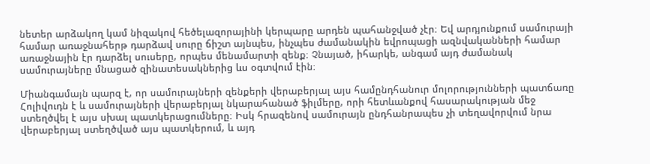նետեր արձակող կամ նիզակով հեծելազորայինի կերպարը արդեն պահանջված չէր։ Եվ արդյունքում սամուրայի համար առաջնահերթ դարձավ սուրը ճիշտ այնպես, ինչպես ժամանակին եվրոպացի ազնվականների համար առաջնային էր դարձել սուսերը, որպես մենամարտի զենք։ Չնայած, իհարկե, անգամ այդ ժամանակ սամուրայները մնացած զինատեսակներից ևս օգտվում էին։

Միանգամայն պարզ է, որ սամուրայների զենքերի վերաբերյալ այս համընդհանուր մոլորությունների պատճառը Հոլիվուդն է և սամուրայների վերաբերյալ նկարահանած ֆիլմերը, որի հետևանքով հասարակության մեջ ստեղծվել է այս սխալ պատկերացումները։ Իսկ հրազենով սամուրայն ընդհանրապես չի տեղավորվում նրա վերաբերյալ ստեղծված այս պատկերում, և այդ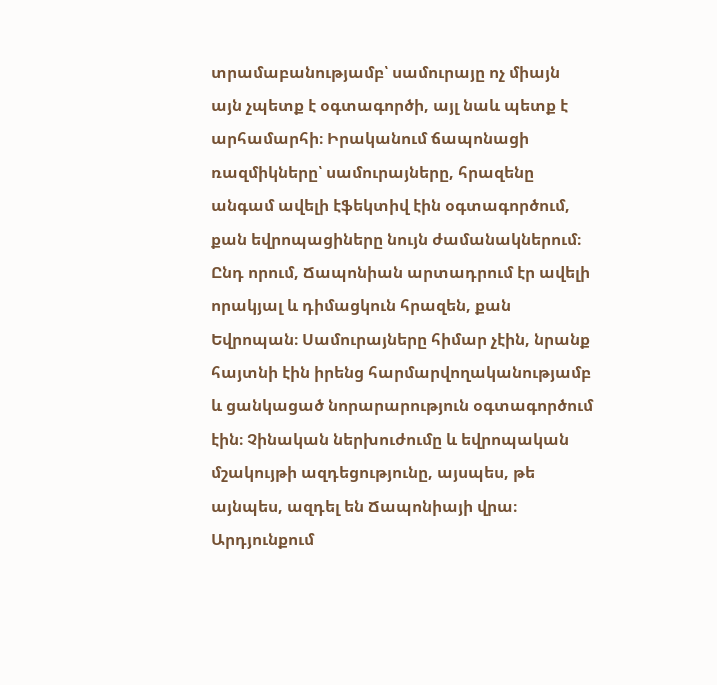տրամաբանությամբ՝ սամուրայը ոչ միայն այն չպետք է օգտագործի, այլ նաև պետք է արհամարհի։ Իրականում ճապոնացի ռազմիկները՝ սամուրայները, հրազենը անգամ ավելի էֆեկտիվ էին օգտագործում, քան եվրոպացիները նույն ժամանակներում։ Ընդ որում, Ճապոնիան արտադրում էր ավելի որակյալ և դիմացկուն հրազեն, քան Եվրոպան։ Սամուրայները հիմար չէին, նրանք հայտնի էին իրենց հարմարվողականությամբ և ցանկացած նորարարություն օգտագործում էին։ Չինական ներխուժումը և եվրոպական մշակույթի ազդեցությունը, այսպես, թե այնպես, ազդել են Ճապոնիայի վրա։ Արդյունքում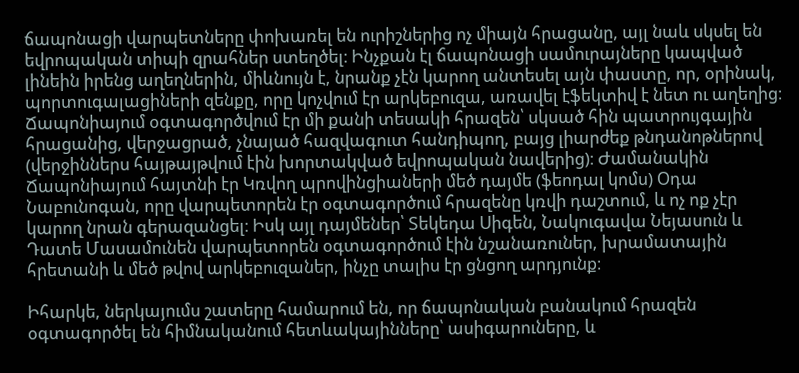ճապոնացի վարպետները փոխառել են ուրիշներից ոչ միայն հրացանը, այլ նաև սկսել են եվրոպական տիպի զրահներ ստեղծել։ Ինչքան էլ ճապոնացի սամուրայները կապված լինեին իրենց աղեղներին, միևնույն է, նրանք չէն կարող անտեսել այն փաստը, որ, օրինակ, պորտուգալացիների զենքը, որը կոչվում էր արկեբուզա, առավել էֆեկտիվ է նետ ու աղեղից։ Ճապոնիայում օգտագործվում էր մի քանի տեսակի հրազեն՝ սկսած հին պատրույգային հրացանից, վերջացրած, չնայած հազվագուտ հանդիպող, բայց լիարժեք թնդանոթներով (վերջիններս հայթայթվում էին խորտակված եվրոպական նավերից)։ Ժամանակին Ճապոնիայում հայտնի էր Կռվող պրովինցիաների մեծ դայմե (ֆեոդալ կոմս) Օդա Նաբունոգան, որը վարպետորեն էր օգտագործում հրազենը կռվի դաշտում, և ոչ ոք չէր կարող նրան գերազանցել։ Իսկ այլ դայմեներ՝ Տեկեդա Սիգեն, Նակուգավա Նեյասուն և Դատե Մասամունեն վարպետորեն օգտագործում էին նշանառուներ, խրամատային հրետանի և մեծ թվով արկեբուզաներ, ինչը տալիս էր ցնցող արդյունք։

Իհարկե, ներկայումս շատերը համարում են, որ ճապոնական բանակում հրազեն օգտագործել են հիմնականում հետևակայինները՝ ասիգարուները, և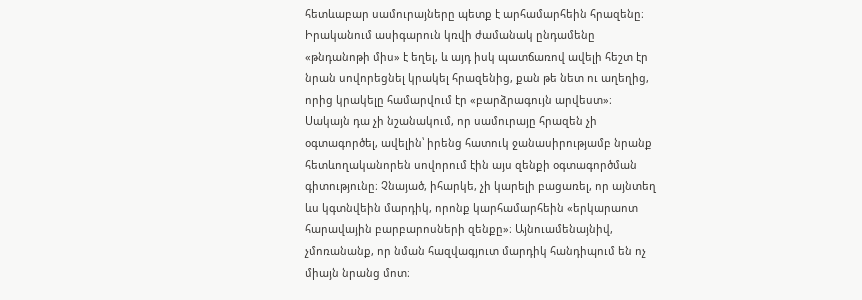հետևաբար սամուրայները պետք է արհամարհեին հրազենը։ Իրականում ասիգարուն կռվի ժամանակ ընդամենը «թնդանոթի միս» է եղել, և այդ իսկ պատճառով ավելի հեշտ էր նրան սովորեցնել կրակել հրազենից, քան թե նետ ու աղեղից, որից կրակելը համարվում էր «բարձրագույն արվեստ»։ Սակայն դա չի նշանակում, որ սամուրայը հրազեն չի օգտագործել, ավելին՝ իրենց հատուկ ջանասիրությամբ նրանք հետևողականորեն սովորում էին այս զենքի օգտագործման գիտությունը։ Չնայած, իհարկե, չի կարելի բացառել, որ այնտեղ ևս կգտնվեին մարդիկ, որոնք կարհամարհեին «երկարաոտ հարավային բարբարոսների զենքը»։ Այնուամենայնիվ, չմոռանանք, որ նման հազվագյուտ մարդիկ հանդիպում են ոչ միայն նրանց մոտ։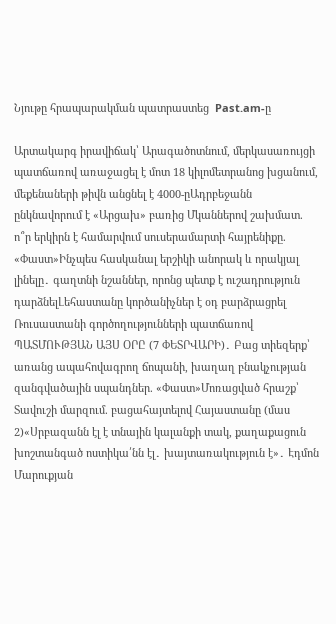Նյութը հրապարակման պատրաստեց  Past.am-ը

Արտակարգ իրավիճակ՝ Արագածոտնում, մերկասառույցի պատճառով առաջացել է մոտ 18 կիլոմետրանոց խցանում, մեքենաների թիվն անցնել է 4000-ըԱդրբեջանն ընկնավորում է «Արցախ» բառից Մկաններով շախմատ. ո՞ր երկիրն է համարվում սուսերամարտի հայրենիքը. «Փաստ»Ինչպես հասկանալ երշիկի անորակ և որակյալ լինելը․ գաղտնի նշաններ, որոնց պետք է ուշադրություն դարձնելԼեհաստանը կործանիչներ է օդ բարձրացրել Ռուսաստանի գործողությունների պատճառով ՊԱՏՄՈՒԹՅԱՆ ԱՅՍ ՕՐԸ (7 ՓԵՏՐՎԱՐԻ)․ Բաց տիեզերք՝ առանց ապահովագրող ճոպանի, խաղաղ բնակչության զանգվածային սպանդներ. «Փաստ»Մոռացված հրաշք՝ Տավուշի մարզում. բացահայտելով Հայաստանը (մաս 2)«Սրբազանն էլ է տնային կալանքի տակ, քաղաքացուն խոշտանգած ոստիկա՛նն էլ․ խայտառակություն է»․ Էդմոն Մարուքյան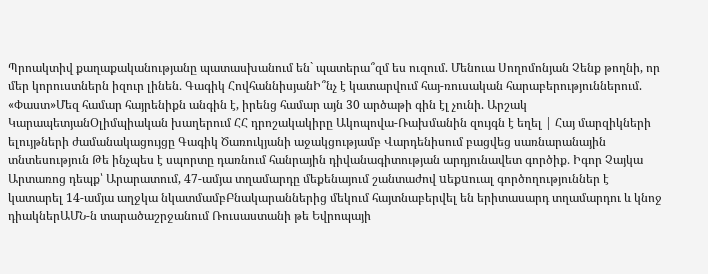Պրոակտիվ քաղաքականությանը պատասխանում են` պատերա՞զմ ես ուզում. Մենուա Սողոմոնյան Չենք թողնի, որ մեր կորուստներն իզուր լինեն․ Գագիկ ՀովհաննիսյանԻ՞նչ է կատարվում հայ-ռուսական հարաբերություններում. «Փաստ»Մեզ համար հայրենիքն անգին է, իրենց համար այն 30 արծաթի գին էլ չունի. Արշակ ԿարապետյանՕլիմպիական խաղերում ՀՀ դրոշակակիրը Ակոպովա-Ռախմանին զույգն է եղել | Հայ մարզիկների ելույթների ժամանակացույցը Գագիկ Ծառուկյանի աջակցությամբ Վարդենիսում բացվեց սառնարանային տնտեսություն Թե ինչպես է սպորտը դառնում հանրային դիվանագիտության արդյունավետ գործիք․ Իգոր Չայկա Արտառոց դեպք՝ Արարատում, 47-ամյա տղամարդը մեքենայում շանտաժով uեքuուալ գործողություններ է կատարել 14-ամյա աղջկա նկատմամբԲնակարաններից մեկում հայտնաբերվել են երիտասարդ տղամարդու և կնոջ դիակներԱՄՆ-ն տարածաշրջանում Ռուսաստանի թե Եվրոպայի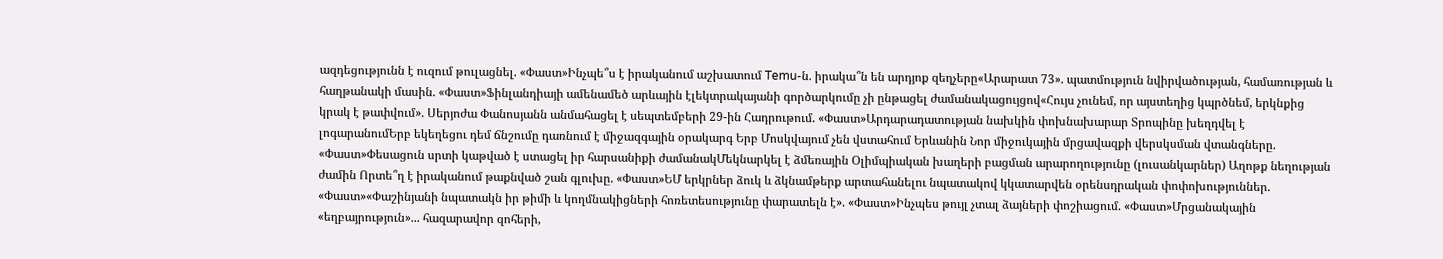ազդեցությունն է ուզում թուլացնել. «Փաստ»Ինչպե՞ս է իրականում աշխատում Temu-ն. իրակա՞ն են արդյոք զեղչերը«Արարատ 73». պատմություն նվիրվածության, համառության և հաղթանակի մասին. «Փաստ»Ֆինլանդիայի ամենամեծ արևային էլեկտրակայանի գործարկումը չի ընթացել ժամանակացույցով«Հույս չունեմ, որ այստեղից կպրծնեմ, երկնքից կրակ է թափվում». Սերյոժա Փանոսյանն անմահացել է սեպտեմբերի 29-ին Հադրութում. «Փաստ»Արդարադատության նախկին փոխնախարար Տրոպինը խեղդվել է լոգարանումԵրբ եկեղեցու դեմ ճնշումը դառնում է միջազգային օրակարգ Երբ Մոսկվայում չեն վստահում Երևանին Նոր միջուկային մրցավազքի վերսկսման վտանգները. «Փաստ»Փեսացուն սրտի կաթված է ստացել իր հարսանիքի ժամանակՄեկնարկել է ձմեռային Օլիմպիական խաղերի բացման արարողությունը (լուսանկարներ) Աղոթք նեղության ժամին Որտե՞ղ է իրականում թաքնված շան գլուխը. «Փաստ»ԵՄ երկրներ ձուկ և ձկնամթերք արտահանելու նպատակով կկատարվեն օրենսդրական փոփոխություններ. «Փաստ»«Փաշինյանի նպատակն իր թիմի և կողմնակիցների հոռետեսությունը փարատելն է». «Փաստ»Ինչպես թույլ չտալ ձայների փոշիացում. «Փաստ»Մրցանակային «եղբայրություն»... հազարավոր զոհերի,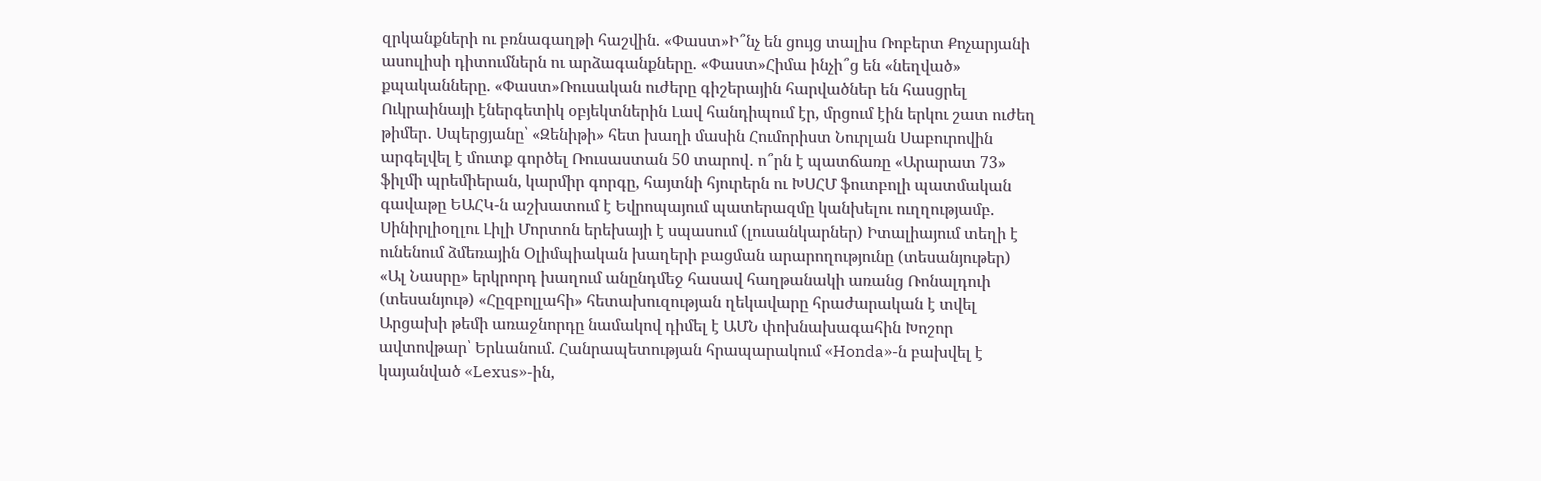զրկանքների ու բռնագաղթի հաշվին. «Փաստ»Ի՞նչ են ցույց տալիս Ռոբերտ Քոչարյանի ասուլիսի դիտումներն ու արձագանքները. «Փաստ»Հիմա ինչի՞ց են «նեղված» քպականները. «Փաստ»Ռուսական ուժերը գիշերային հարվածներ են հասցրել Ուկրաինայի էներգետիկ օբյեկտներին Լավ հանդիպում էր, մրցում էին երկու շատ ուժեղ թիմեր․ Սպերցյանը՝ «Զենիթի» հետ խաղի մասին Հումորիստ Նուրլան Սաբուրովին արգելվել է մուտք գործել Ռուսաստան 50 տարով․ ո՞րն է պատճառը «Արարատ 73» ֆիլմի պրեմիերան, կարմիր գորգը, հայտնի հյուրերն ու ԽՍՀՄ ֆուտբոլի պատմական գավաթը ԵԱՀԿ-ն աշխատում է Եվրոպայում պատերազմը կանխելու ուղղությամբ. Սինիրլիօղլու Լիլի Մորտոն երեխայի է սպասում (լուսանկարներ) Իտալիայում տեղի է ունենում ձմեռային Օլիմպիական խաղերի բացման արարողությունը (տեսանյութեր) «Ալ Նասրը» երկրորդ խաղում անընդմեջ հասավ հաղթանակի առանց Ռոնալդուի (տեսանյութ) «Հըզբոլլահի» հետախուզության ղեկավարը հրաժարական է տվել Արցախի թեմի առաջնորդը նամակով դիմել է ԱՄՆ փոխնախագահին Խոշոր ավտովթար՝ Երևանում. Հանրապետության հրապարակում «Honda»-ն բախվել է կայանված «Lexus»-ին,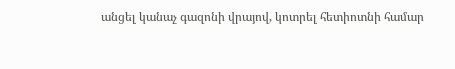անցել կանաչ գազոնի վրայով, կոտրել հետիոտնի համար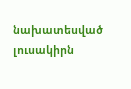նախատեսված լուսակիրն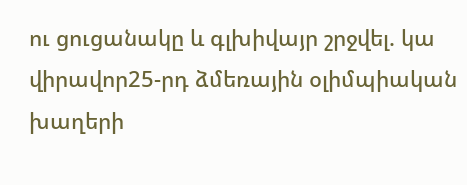ու ցուցանակը և գլխիվայր շրջվել. կա վիրավոր25-րդ ձմեռային օլիմպիական խաղերի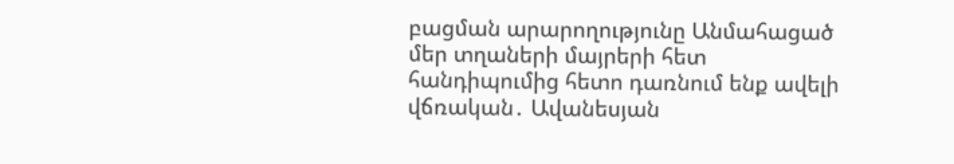բացման արարողությունը Անմահացած մեր տղաների մայրերի հետ հանդիպումից հետո դառնում ենք ավելի վճռական․ Ավանեսյան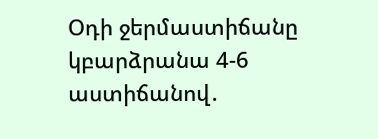Օդի ջերմաստիճանը կբարձրանա 4-6 աստիճանով․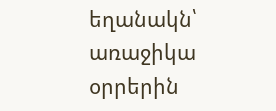եղանակն՝ առաջիկա օրրերին